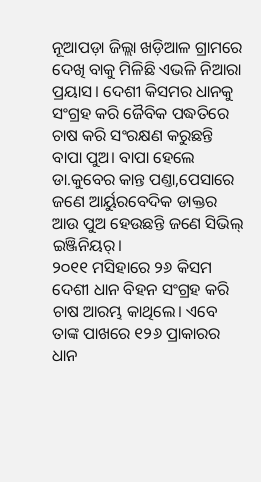ନୂଆପଡ଼ା ଜିଲ୍ଲା ଖଡ଼ିଆଳ ଗ୍ରାମରେ ଦେଖି ବାକୁ ମିଳିଛି ଏଭଳି ନିଆରା ପ୍ରୟାସ। ଦେଶୀ କିସମର ଧାନକୁ ସଂଗ୍ରହ କରି ଜୈବିକ ପଦ୍ଧତିରେ ଚାଷ କରି ସଂରକ୍ଷଣ କରୁଛନ୍ତି ବାପା ପୁଅ। ବାପା ହେଲେ ଡା.କୁବେର କାନ୍ତ ପଣ୍ତା,ପେସାରେ ଜଣେ ଆର୍ୟୁରବେଦିକ ଡାକ୍ତର ଆଉ ପୁଅ ହେଉଛନ୍ତି ଜଣେ ସିଭିଲ୍ ଇଞ୍ଜିନିୟର୍।
୨୦୧୧ ମସିହାରେ ୨୬ କିସମ ଦେଶୀ ଧାନ ବିହନ ସଂଗ୍ରହ କରି ଚାଷ ଆରମ୍ଭ କାଥିଲେ। ଏବେ ତାଙ୍କ ପାଖରେ ୧୨୬ ପ୍ରାକାରର ଧାନ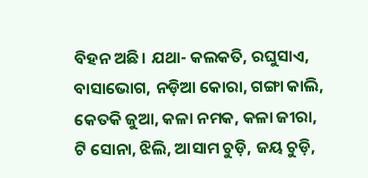ବିହନ ଅଛି। ଯଥା- କଲକତି, ରଘୁସାଏ, ବାସାଭୋଗ, ନଡ଼ିଆ କୋରା, ଗଙ୍ଗା କାଲି, କେତକି ଜୁଆ, କଳା ନମକ, କଳା ଜୀରା, ଟି ସୋନା, ଝିଲି, ଆସାମ ଚୁଡ଼ି, ଜୟ ଚୁଡ଼ି,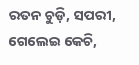ରତନ ଚୁଡ଼ି, ସପରୀ, ଗେଲେଇ କେଚି,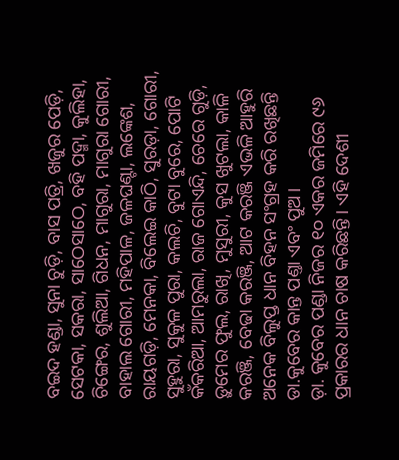ବଇଦ ହଣ୍ଡା, ସୁନା ଚୁଡ଼ି, ବାସ ପତ୍ରି, ଖଜୁର ପେଡ଼ି, ସେଟକା, ସକରା, ସାଠେସାଠେ, ବହି ପଦ୍ମା, କୁଲିହା, ଚିଙ୍ଗେର, ଶୁଲିଆ, ଗିଧନ, ମାଗୁରା, ମାଗୁରା ଗୋରୀ, ବାହାଲ ଗୋରୀ, ମହିପାଳ, ଜଳଘଣ୍ଟା, ଲଙ୍କେଶ, ରାୟଗଡ଼ି, ମେନକା, ବିଲେଇ କାଠି, ସୁରଡ଼ା, ଗୋରୀ, ସୁହୁରା, ସୁକୁଳ ପୁରା, କଲଚି, ବୁଟା ବୁରେ, ପୋଟି କଁକରିଆ, ଆମରୁଲା, ରାଜ ଗୋଏନ୍ଦି, ଚେରେ ଗୁଡ଼ି, ଡ଼ୁମେର ଫୁଲ, ରାଖି, ମୁସୁରୀ, କୁସ ଖୁଟଲା, କାଳି କରଞ୍ଜି, ବେଢା କରଞ୍ଜି, ଆଟ କରଞ୍ଜି ଏଭଳି ଆହୁରି ଅନେକ ବିଲୁପ୍ତ ଧାନ ବିହନ ସଂଗ୍ରହ କରି ରଖିଛନ୍ତି ଡା.କୁବେର କାନ୍ତ ପଣ୍ତା ଏବଂ ପୁଅ।
ଡ଼ା. କୁବେର ପଣ୍ଡା ନିଜର ୧୦ ଏକର ଜମିରେ ୯୬ ପ୍ରକାରର ଧାନ ଚାଷ କରିଛନ୍ତି। ଏହି ଦେଶୀ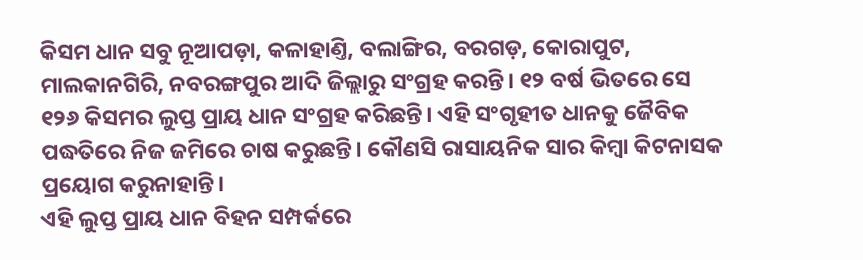କିସମ ଧାନ ସବୁ ନୂଆପଡ଼ା, କଳାହାଣ୍ତି, ବଲାଙ୍ଗିର, ବରଗଡ଼, କୋରାପୁଟ, ମାଲକାନଗିରି, ନବରଙ୍ଗପୁର ଆଦି ଜିଲ୍ଲାରୁ ସଂଗ୍ରହ କରନ୍ତି। ୧୨ ବର୍ଷ ଭିତରେ ସେ ୧୨୬ କିସମର ଲୁପ୍ତ ପ୍ରାୟ ଧାନ ସଂଗ୍ରହ କରିଛନ୍ତି। ଏହି ସଂଗୃହୀତ ଧାନକୁ ଜୈବିକ ପଦ୍ଧତିରେ ନିଜ ଜମିରେ ଚାଷ କରୁଛନ୍ତି। କୌଣସି ରାସାୟନିକ ସାର କିମ୍ୱା କିଟନାସକ ପ୍ରୟୋଗ କରୁନାହାନ୍ତି।
ଏହି ଲୁପ୍ତ ପ୍ରାୟ ଧାନ ବିହନ ସମ୍ପର୍କରେ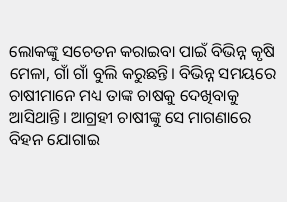ଲୋକଙ୍କୁ ସଚେତନ କରାଇବା ପାଇଁ ବିଭିନ୍ନ କୃଷି ମେଳା, ଗାଁ ଗାଁ ବୁଲି କରୁଛନ୍ତି। ବିଭିନ୍ନ ସମୟରେ ଚାଷୀମାନେ ମଧ୍ୟ ତାଙ୍କ ଚାଷକୁ ଦେଖିବାକୁ ଆସିଥାନ୍ତି। ଆଗ୍ରହୀ ଚାଷୀଙ୍କୁ ସେ ମାଗଣାରେ ବିହନ ଯୋଗାଇ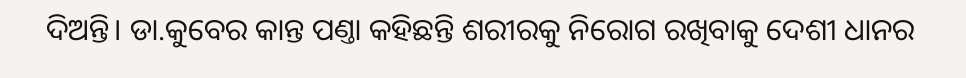ଦିଅନ୍ତି। ଡା.କୁବେର କାନ୍ତ ପଣ୍ତା କହିଛନ୍ତି ଶରୀରକୁ ନିରୋଗ ରଖିବାକୁ ଦେଶୀ ଧାନର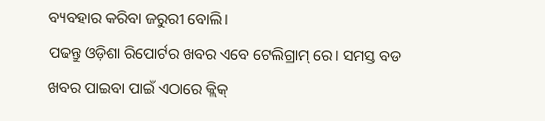ବ୍ୟବହାର କରିବା ଜରୁରୀ ବୋଲି।
ପଢନ୍ତୁ ଓଡ଼ିଶା ରିପୋର୍ଟର ଖବର ଏବେ ଟେଲିଗ୍ରାମ୍ ରେ। ସମସ୍ତ ବଡ ଖବର ପାଇବା ପାଇଁ ଏଠାରେ କ୍ଲିକ୍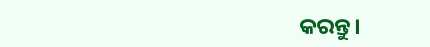କରନ୍ତୁ।